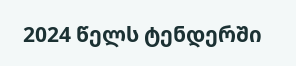2024 წელს ტენდერში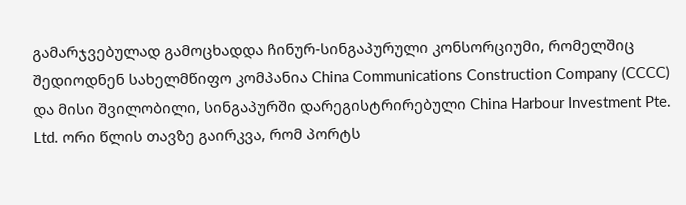გამარჯვებულად გამოცხადდა ჩინურ-სინგაპურული კონსორციუმი, რომელშიც შედიოდნენ სახელმწიფო კომპანია China Communications Construction Company (CCCC) და მისი შვილობილი, სინგაპურში დარეგისტრირებული China Harbour Investment Pte. Ltd. ორი წლის თავზე გაირკვა, რომ პორტს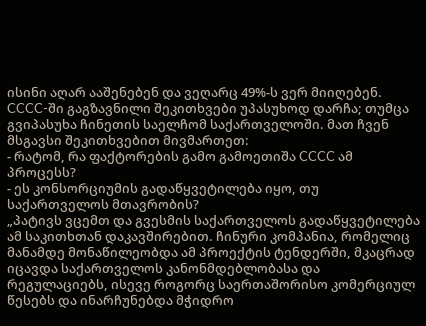ისინი აღარ ააშენებენ და ვეღარც 49%-ს ვერ მიიღებენ.
CCCC-ში გაგზავნილი შეკითხვები უპასუხოდ დარჩა; თუმცა გვიპასუხა ჩინეთის საელჩომ საქართველოში. მათ ჩვენ მსგავსი შეკითხვებით მივმართეთ:
- რატომ, რა ფაქტორების გამო გამოეთიშა CCCC ამ პროცესს?
- ეს კონსორციუმის გადაწყვეტილება იყო, თუ საქართველოს მთავრობის?
„პატივს ვცემთ და გვესმის საქართველოს გადაწყვეტილება ამ საკითხთან დაკავშირებით. ჩინური კომპანია, რომელიც მანამდე მონაწილეობდა ამ პროექტის ტენდერში, მკაცრად იცავდა საქართველოს კანონმდებლობასა და რეგულაციებს, ისევე როგორც საერთაშორისო კომერციულ წესებს და ინარჩუნებდა მჭიდრო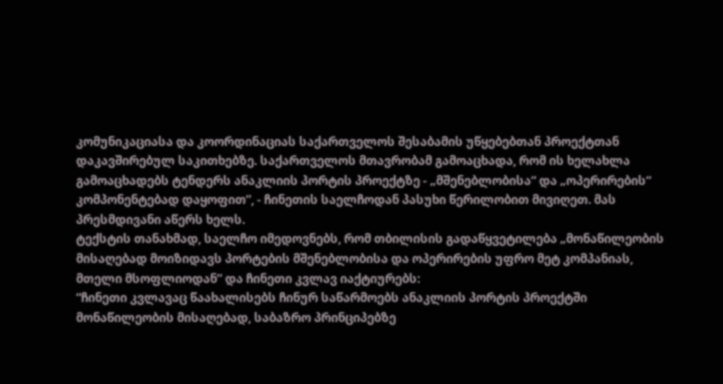კომუნიკაციასა და კოორდინაციას საქართველოს შესაბამის უწყებებთან პროექტთან დაკავშირებულ საკითხებზე. საქართველოს მთავრობამ გამოაცხადა, რომ ის ხელახლა გამოაცხადებს ტენდერს ანაკლიის პორტის პროექტზე - „მშენებლობისა“ და „ოპერირების“ კომპონენტებად დაყოფით”, - ჩინეთის საელჩოდან პასუხი წერილობით მივიღეთ. მას პრესმდივანი აწერს ხელს.
ტექსტის თანახმად, საელჩო იმედოვნებს, რომ თბილისის გადაწყვეტილება „მონაწილეობის მისაღებად მოიზიდავს პორტების მშენებლობისა და ოპერირების უფრო მეტ კომპანიას, მთელი მსოფლიოდან” და ჩინეთი კვლავ იაქტიურებს:
“ჩინეთი კვლავაც წაახალისებს ჩინურ საწარმოებს ანაკლიის პორტის პროექტში მონაწილეობის მისაღებად, საბაზრო პრინციპებზე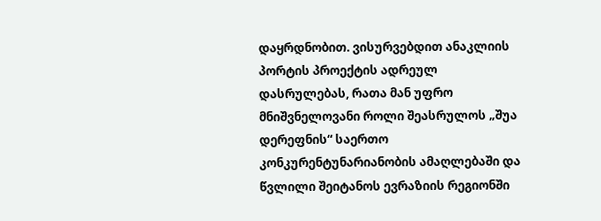დაყრდნობით. ვისურვებდით ანაკლიის პორტის პროექტის ადრეულ დასრულებას, რათა მან უფრო მნიშვნელოვანი როლი შეასრულოს „შუა დერეფნის“ საერთო კონკურენტუნარიანობის ამაღლებაში და წვლილი შეიტანოს ევრაზიის რეგიონში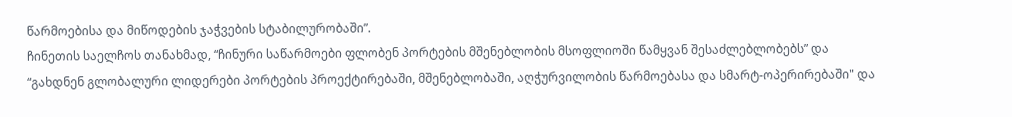წარმოებისა და მიწოდების ჯაჭვების სტაბილურობაში”.
ჩინეთის საელჩოს თანახმად, “ჩინური საწარმოები ფლობენ პორტების მშენებლობის მსოფლიოში წამყვან შესაძლებლობებს” და “გახდნენ გლობალური ლიდერები პორტების პროექტირებაში, მშენებლობაში, აღჭურვილობის წარმოებასა და სმარტ-ოპერირებაში" და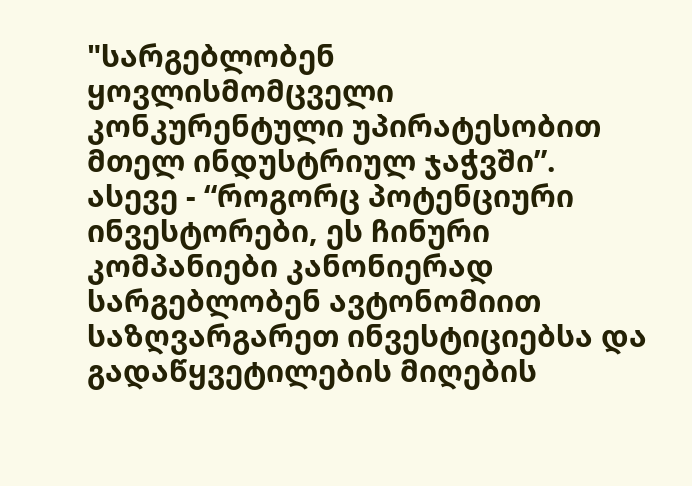"სარგებლობენ ყოვლისმომცველი კონკურენტული უპირატესობით მთელ ინდუსტრიულ ჯაჭვში”. ასევე - “როგორც პოტენციური ინვესტორები, ეს ჩინური კომპანიები კანონიერად სარგებლობენ ავტონომიით საზღვარგარეთ ინვესტიციებსა და გადაწყვეტილების მიღების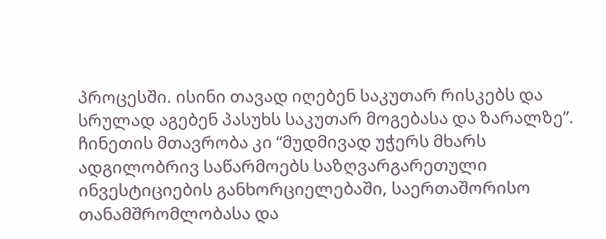პროცესში. ისინი თავად იღებენ საკუთარ რისკებს და სრულად აგებენ პასუხს საკუთარ მოგებასა და ზარალზე”. ჩინეთის მთავრობა კი “მუდმივად უჭერს მხარს ადგილობრივ საწარმოებს საზღვარგარეთული ინვესტიციების განხორციელებაში, საერთაშორისო თანამშრომლობასა და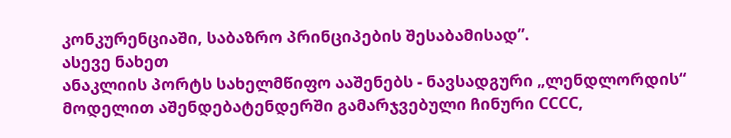კონკურენციაში, საბაზრო პრინციპების შესაბამისად”.
ასევე ნახეთ
ანაკლიის პორტს სახელმწიფო ააშენებს - ნავსადგური „ლენდლორდის“ მოდელით აშენდებატენდერში გამარჯვებული ჩინური CCCC,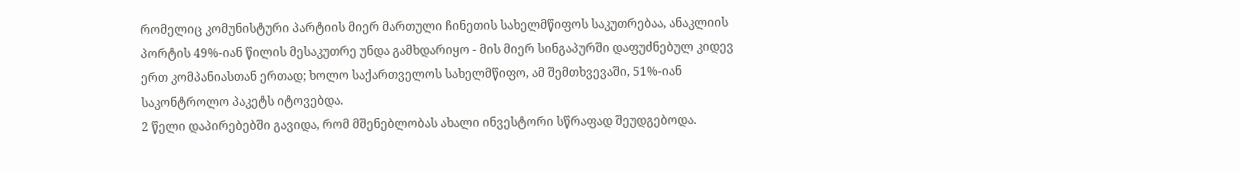რომელიც კომუნისტური პარტიის მიერ მართული ჩინეთის სახელმწიფოს საკუთრებაა, ანაკლიის პორტის 49%-იან წილის მესაკუთრე უნდა გამხდარიყო - მის მიერ სინგაპურში დაფუძნებულ კიდევ ერთ კომპანიასთან ერთად; ხოლო საქართველოს სახელმწიფო, ამ შემთხვევაში, 51%-იან საკონტროლო პაკეტს იტოვებდა.
2 წელი დაპირებებში გავიდა, რომ მშენებლობას ახალი ინვესტორი სწრაფად შეუდგებოდა.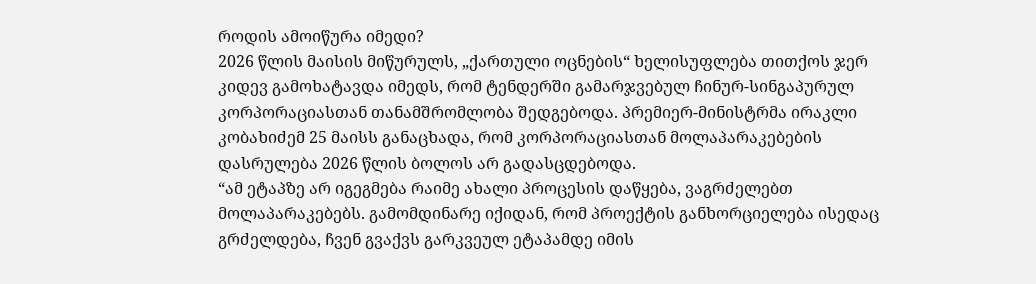როდის ამოიწურა იმედი?
2026 წლის მაისის მიწურულს, „ქართული ოცნების“ ხელისუფლება თითქოს ჯერ კიდევ გამოხატავდა იმედს, რომ ტენდერში გამარჯვებულ ჩინურ-სინგაპურულ კორპორაციასთან თანამშრომლობა შედგებოდა. პრემიერ-მინისტრმა ირაკლი კობახიძემ 25 მაისს განაცხადა, რომ კორპორაციასთან მოლაპარაკებების დასრულება 2026 წლის ბოლოს არ გადასცდებოდა.
“ამ ეტაპზე არ იგეგმება რაიმე ახალი პროცესის დაწყება, ვაგრძელებთ მოლაპარაკებებს. გამომდინარე იქიდან, რომ პროექტის განხორციელება ისედაც გრძელდება, ჩვენ გვაქვს გარკვეულ ეტაპამდე იმის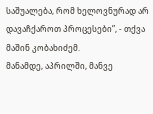საშუალება, რომ ხელოვნურად არ დავაჩქაროთ პროცესები”, - თქვა მაშინ კობახიძემ.
მანამდე, აპრილში, მანვე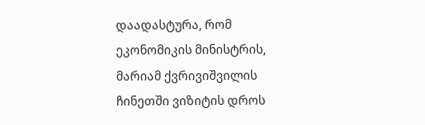დაადასტურა, რომ ეკონომიკის მინისტრის, მარიამ ქვრივიშვილის ჩინეთში ვიზიტის დროს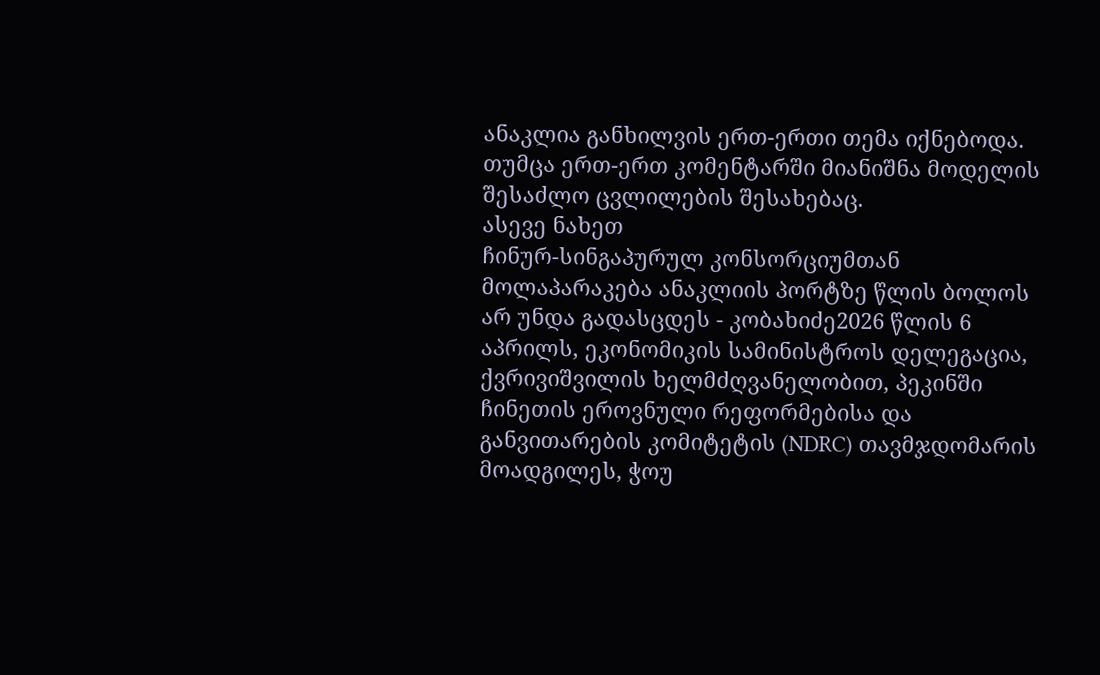ანაკლია განხილვის ერთ-ერთი თემა იქნებოდა. თუმცა ერთ-ერთ კომენტარში მიანიშნა მოდელის შესაძლო ცვლილების შესახებაც.
ასევე ნახეთ
ჩინურ-სინგაპურულ კონსორციუმთან მოლაპარაკება ანაკლიის პორტზე წლის ბოლოს არ უნდა გადასცდეს - კობახიძე2026 წლის 6 აპრილს, ეკონომიკის სამინისტროს დელეგაცია, ქვრივიშვილის ხელმძღვანელობით, პეკინში ჩინეთის ეროვნული რეფორმებისა და განვითარების კომიტეტის (NDRC) თავმჯდომარის მოადგილეს, ჭოუ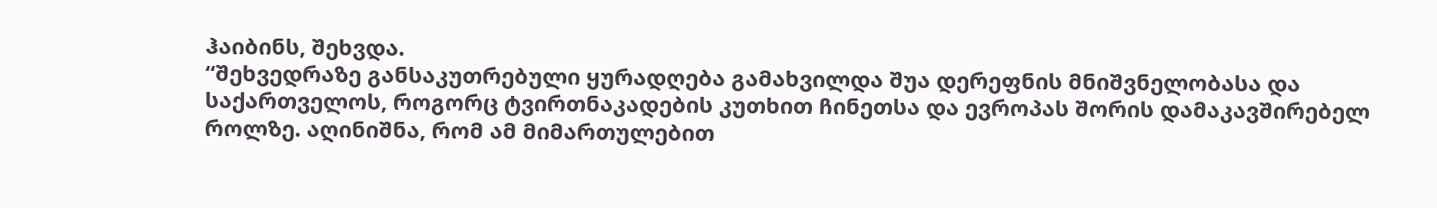ჰაიბინს, შეხვდა.
“შეხვედრაზე განსაკუთრებული ყურადღება გამახვილდა შუა დერეფნის მნიშვნელობასა და საქართველოს, როგორც ტვირთნაკადების კუთხით ჩინეთსა და ევროპას შორის დამაკავშირებელ როლზე. აღინიშნა, რომ ამ მიმართულებით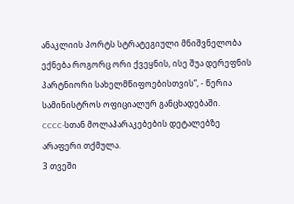ანაკლიის პორტს სტრატეგიული მნიშვნელობა ექნება როგორც ორი ქვეყნის, ისე შუა დერეფნის პარტნიორი სახელმწიფოებისთვის”, - წერია სამინისტროს ოფიციალურ განცხადებაში.
CCCC-სთან მოლაპარაკებების დეტალებზე არაფერი თქმულა.
3 თვეში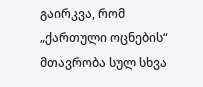გაირკვა, რომ „ქართული ოცნების“ მთავრობა სულ სხვა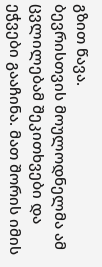გზით წავა.
ბევრისთვის მოულოდნელმა ამ ცვლილებამ შეკითხვები და ეჭვები გააჩინა. მათ შორის იმის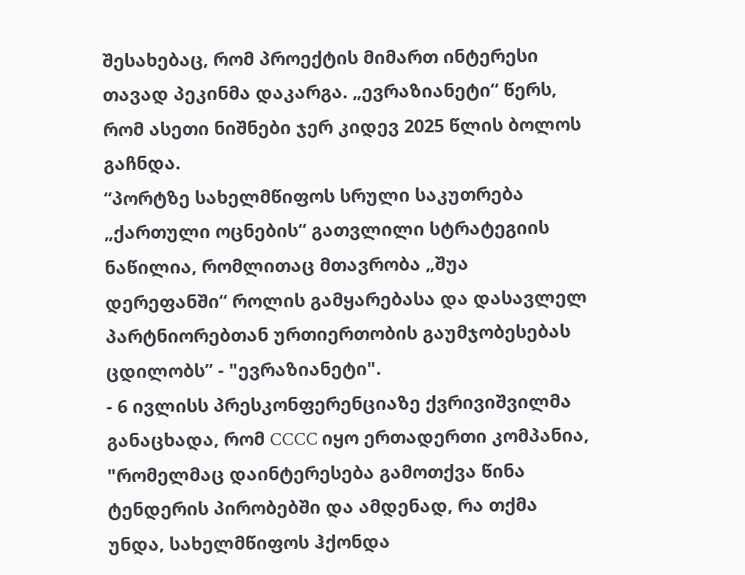შესახებაც, რომ პროექტის მიმართ ინტერესი თავად პეკინმა დაკარგა. „ევრაზიანეტი“ წერს, რომ ასეთი ნიშნები ჯერ კიდევ 2025 წლის ბოლოს გაჩნდა.
“პორტზე სახელმწიფოს სრული საკუთრება „ქართული ოცნების“ გათვლილი სტრატეგიის ნაწილია, რომლითაც მთავრობა „შუა დერეფანში“ როლის გამყარებასა და დასავლელ პარტნიორებთან ურთიერთობის გაუმჯობესებას ცდილობს” - "ევრაზიანეტი".
- 6 ივლისს პრესკონფერენციაზე ქვრივიშვილმა განაცხადა, რომ CCCC იყო ერთადერთი კომპანია, "რომელმაც დაინტერესება გამოთქვა წინა ტენდერის პირობებში და ამდენად, რა თქმა უნდა, სახელმწიფოს ჰქონდა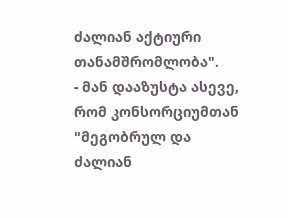ძალიან აქტიური თანამშრომლობა".
- მან დააზუსტა ასევე, რომ კონსორციუმთან "მეგობრულ და ძალიან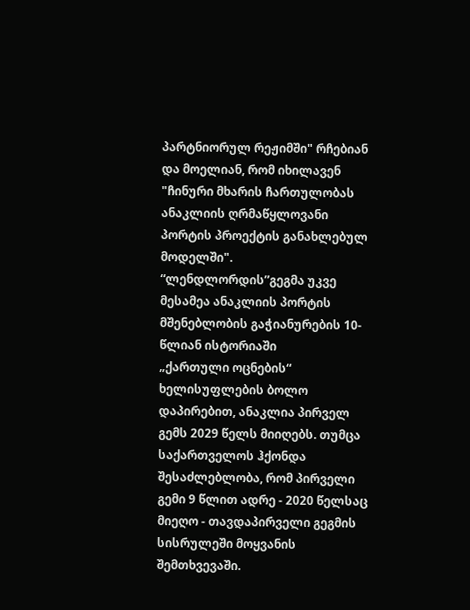პარტნიორულ რეჟიმში" რჩებიან და მოელიან, რომ იხილავენ "ჩინური მხარის ჩართულობას ანაკლიის ღრმაწყლოვანი პორტის პროექტის განახლებულ მოდელში".
“ლენდლორდის”გეგმა უკვე მესამეა ანაკლიის პორტის მშენებლობის გაჭიანურების 10-წლიან ისტორიაში
„ქართული ოცნების“ ხელისუფლების ბოლო დაპირებით, ანაკლია პირველ გემს 2029 წელს მიიღებს. თუმცა საქართველოს ჰქონდა შესაძლებლობა, რომ პირველი გემი 9 წლით ადრე - 2020 წელსაც მიეღო - თავდაპირველი გეგმის სისრულეში მოყვანის შემთხვევაში.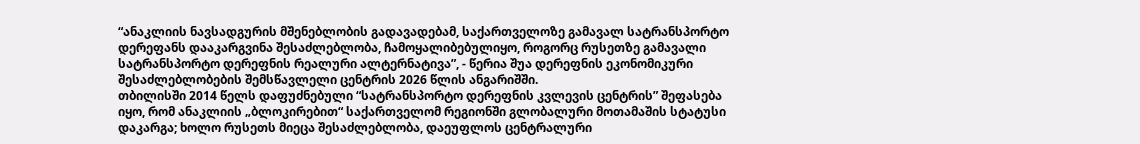“ანაკლიის ნავსადგურის მშენებლობის გადავადებამ, საქართველოზე გამავალ სატრანსპორტო დერეფანს დააკარგვინა შესაძლებლობა, ჩამოყალიბებულიყო, როგორც რუსეთზე გამავალი სატრანსპორტო დერეფნის რეალური ალტერნატივა”, - წერია შუა დერეფნის ეკონომიკური შესაძლებლობების შემსწავლელი ცენტრის 2026 წლის ანგარიშში.
თბილისში 2014 წელს დაფუძნებული “სატრანსპორტო დერეფნის კვლევის ცენტრის” შეფასება იყო, რომ ანაკლიის „ბლოკირებით“ საქართველომ რეგიონში გლობალური მოთამაშის სტატუსი დაკარგა; ხოლო რუსეთს მიეცა შესაძლებლობა, დაეუფლოს ცენტრალური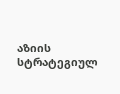აზიის სტრატეგიულ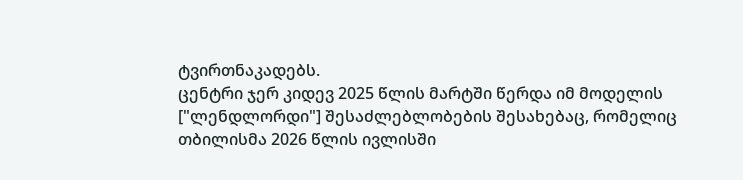ტვირთნაკადებს.
ცენტრი ჯერ კიდევ 2025 წლის მარტში წერდა იმ მოდელის ["ლენდლორდი"] შესაძლებლობების შესახებაც, რომელიც თბილისმა 2026 წლის ივლისში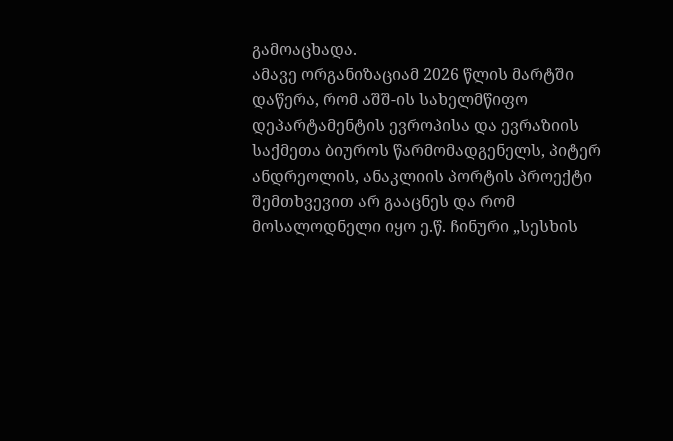გამოაცხადა.
ამავე ორგანიზაციამ 2026 წლის მარტში დაწერა, რომ აშშ-ის სახელმწიფო დეპარტამენტის ევროპისა და ევრაზიის საქმეთა ბიუროს წარმომადგენელს, პიტერ ანდრეოლის, ანაკლიის პორტის პროექტი შემთხვევით არ გააცნეს და რომ მოსალოდნელი იყო ე.წ. ჩინური „სესხის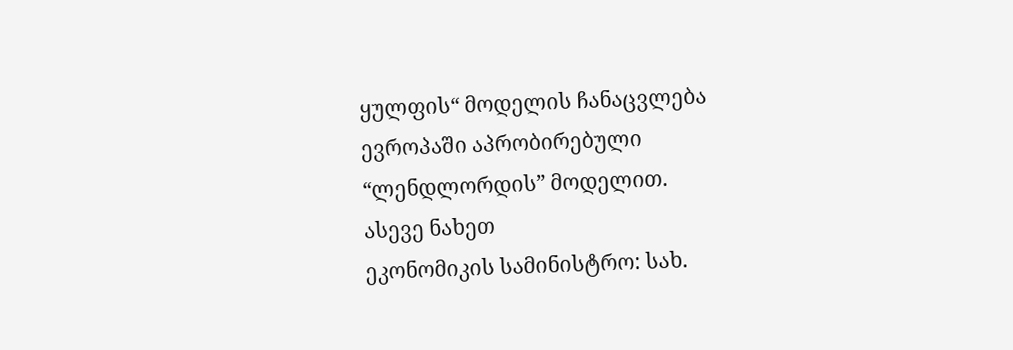ყულფის“ მოდელის ჩანაცვლება ევროპაში აპრობირებული “ლენდლორდის” მოდელით.
ასევე ნახეთ
ეკონომიკის სამინისტრო: სახ.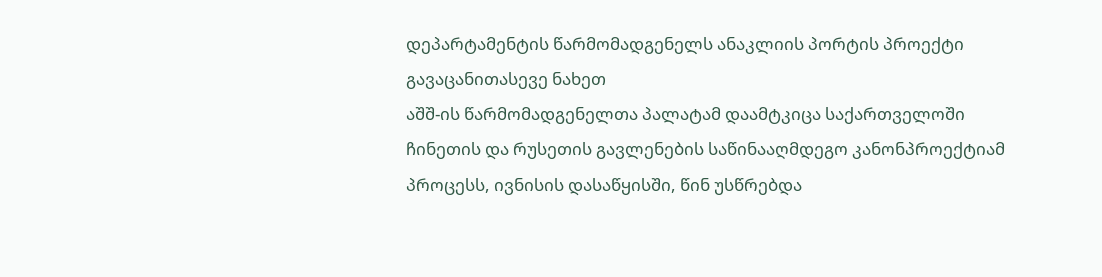დეპარტამენტის წარმომადგენელს ანაკლიის პორტის პროექტი გავაცანითასევე ნახეთ
აშშ-ის წარმომადგენელთა პალატამ დაამტკიცა საქართველოში ჩინეთის და რუსეთის გავლენების საწინააღმდეგო კანონპროექტიამ პროცესს, ივნისის დასაწყისში, წინ უსწრებდა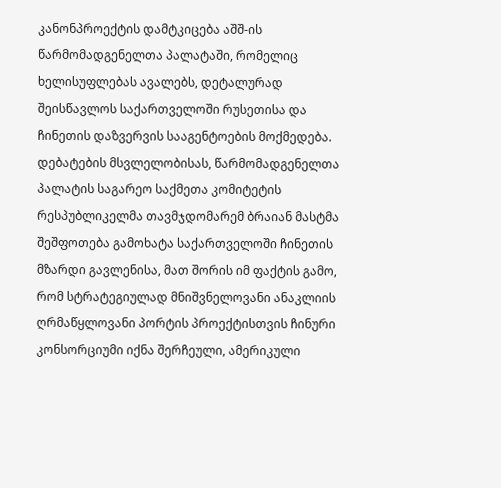კანონპროექტის დამტკიცება აშშ-ის წარმომადგენელთა პალატაში, რომელიც ხელისუფლებას ავალებს, დეტალურად შეისწავლოს საქართველოში რუსეთისა და ჩინეთის დაზვერვის სააგენტოების მოქმედება. დებატების მსვლელობისას, წარმომადგენელთა პალატის საგარეო საქმეთა კომიტეტის რესპუბლიკელმა თავმჯდომარემ ბრაიან მასტმა შეშფოთება გამოხატა საქართველოში ჩინეთის მზარდი გავლენისა, მათ შორის იმ ფაქტის გამო, რომ სტრატეგიულად მნიშვნელოვანი ანაკლიის ღრმაწყლოვანი პორტის პროექტისთვის ჩინური კონსორციუმი იქნა შერჩეული, ამერიკული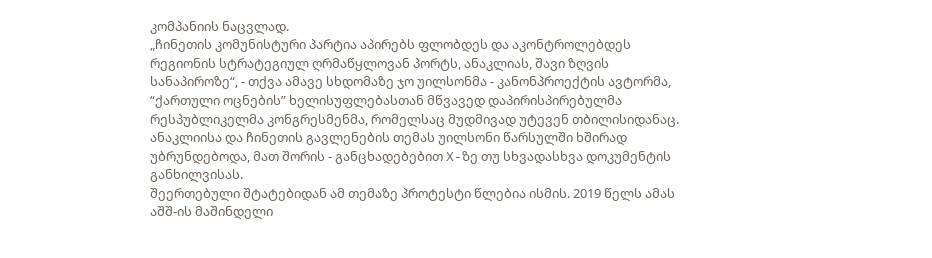კომპანიის ნაცვლად.
„ჩინეთის კომუნისტური პარტია აპირებს ფლობდეს და აკონტროლებდეს რეგიონის სტრატეგიულ ღრმაწყლოვან პორტს, ანაკლიას, შავი ზღვის სანაპიროზე“, - თქვა ამავე სხდომაზე ჯო უილსონმა - კანონპროექტის ავტორმა, “ქართული ოცნების” ხელისუფლებასთან მწვავედ დაპირისპირებულმა რესპუბლიკელმა კონგრესმენმა, რომელსაც მუდმივად უტევენ თბილისიდანაც.
ანაკლიისა და ჩინეთის გავლენების თემას უილსონი წარსულში ხშირად უბრუნდებოდა, მათ შორის - განცხადებებით X-ზე თუ სხვადასხვა დოკუმენტის განხილვისას.
შეერთებული შტატებიდან ამ თემაზე პროტესტი წლებია ისმის. 2019 წელს ამას აშშ-ის მაშინდელი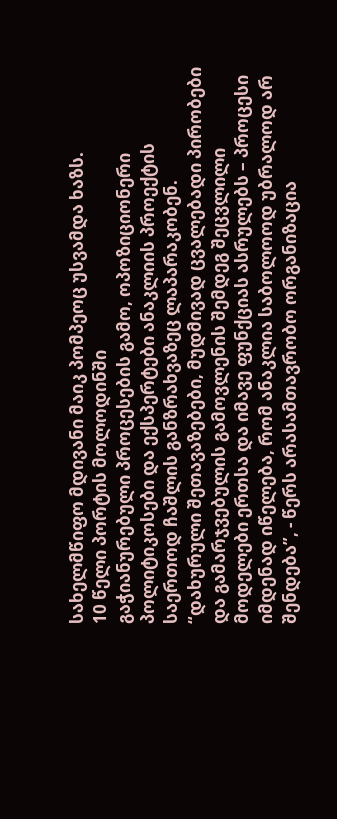სახელმწიფო მდივანი მაიკ პომპეოც უსვამდა ხაზს.
10 წელი პორტის მოლოდინში
გაჭიანურებული პროცესების გამო, ოპოზიციონერი პოლიტიკოსები და ექსპერტები ანაკლიის პროექტის საერთოდ ჩაშლის განზრახვაზეც ლაპარაკობენ.
“დახურული შეთავაზებები, მუდმივად ცვალებადი პირობები და გამარჯვებულის გამოვლენის შემდეგ შეცვლილი მოდელები ერთსა და იმავე ფუნქციას ასრულებს – პროცესი იმდენად იწელება, რომ ანაკლია საბოლოოდ უბრალოდ არ შენდება”, - წერს არასამთავრობო ორგანიზაცია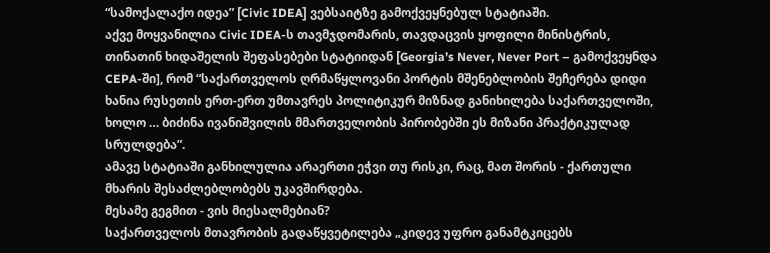“სამოქალაქო იდეა” [Civic IDEA] ვებსაიტზე გამოქვეყნებულ სტატიაში.
აქვე მოყვანილია Civic IDEA-ს თავმჯდომარის, თავდაცვის ყოფილი მინისტრის, თინათინ ხიდაშელის შეფასებები სტატიიდან [Georgia’s Never, Never Port – გამოქვეყნდა CEPA-ში], რომ “საქართველოს ღრმაწყლოვანი პორტის მშენებლობის შეჩერება დიდი ხანია რუსეთის ერთ-ერთ უმთავრეს პოლიტიკურ მიზნად განიხილება საქართველოში, ხოლო … ბიძინა ივანიშვილის მმართველობის პირობებში ეს მიზანი პრაქტიკულად სრულდება”.
ამავე სტატიაში განხილულია არაერთი ეჭვი თუ რისკი, რაც, მათ შორის - ქართული მხარის შესაძლებლობებს უკავშირდება.
მესამე გეგმით - ვის მიესალმებიან?
საქართველოს მთავრობის გადაწყვეტილება „კიდევ უფრო განამტკიცებს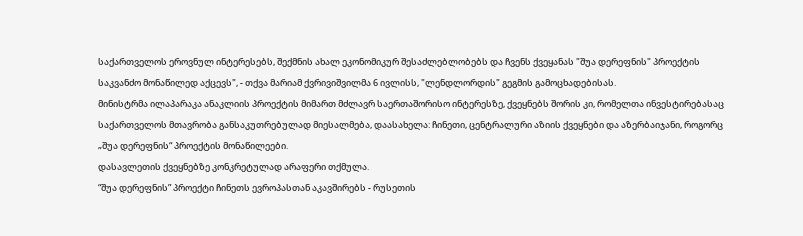საქართველოს ეროვნულ ინტერესებს, შექმნის ახალ ეკონომიკურ შესაძლებლობებს და ჩვენს ქვეყანას "შუა დერეფნის" პროექტის საკვანძო მონაწილედ აქცევს", - თქვა მარიამ ქვრივიშვილმა 6 ივლისს, "ლენდლორდის" გეგმის გამოცხადებისას.
მინისტრმა ილაპარაკა ანაკლიის პროექტის მიმართ მძლავრ საერთაშორისო ინტერესზე, ქვეყნებს შორის კი, რომელთა ინვესტირებასაც საქართველოს მთავრობა განსაკუთრებულად მიესალმება, დაასახელა: ჩინეთი, ცენტრალური აზიის ქვეყნები და აზერბაიჯანი, როგორც „შუა დერეფნის“ პროექტის მონაწილეები.
დასავლეთის ქვეყნებზე კონკრეტულად არაფერი თქმულა.
“შუა დერეფნის” პროექტი ჩინეთს ევროპასთან აკავშირებს - რუსეთის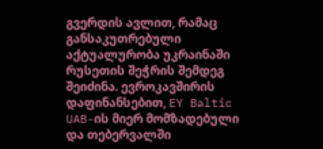გვერდის ავლით, რამაც განსაკუთრებული აქტუალურობა უკრაინაში რუსეთის შეჭრის შემდეგ შეიძინა. ევროკავშირის დაფინანსებით, EY Baltic UAB-ის მიერ მომზადებული და თებერვალში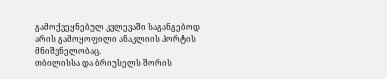გამოქვეყნებულ კვლევაში საგანგებოდ არის გამოყოფილი ანაკლიის პორტის მნიშვნელობაც.
თბილისსა და ბრიუსელს შორის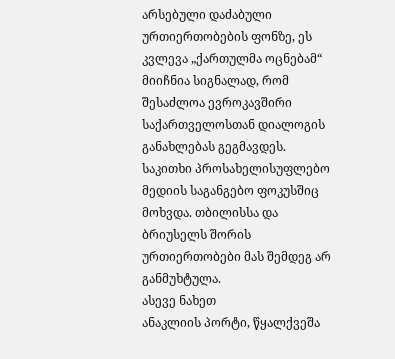არსებული დაძაბული ურთიერთობების ფონზე, ეს კვლევა „ქართულმა ოცნებამ“ მიიჩნია სიგნალად, რომ შესაძლოა ევროკავშირი საქართველოსთან დიალოგის განახლებას გეგმავდეს. საკითხი პროსახელისუფლებო მედიის საგანგებო ფოკუსშიც მოხვდა. თბილისსა და ბრიუსელს შორის ურთიერთობები მას შემდეგ არ განმუხტულა.
ასევე ნახეთ
ანაკლიის პორტი, წყალქვეშა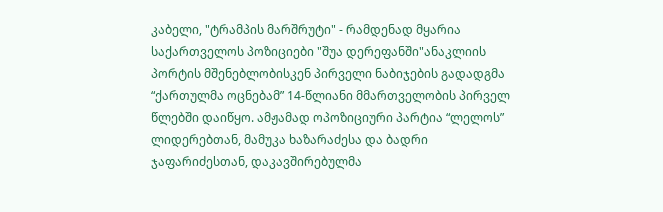კაბელი, "ტრამპის მარშრუტი" - რამდენად მყარია საქართველოს პოზიციები "შუა დერეფანში"ანაკლიის პორტის მშენებლობისკენ პირველი ნაბიჯების გადადგმა “ქართულმა ოცნებამ” 14-წლიანი მმართველობის პირველ წლებში დაიწყო. ამჟამად ოპოზიციური პარტია “ლელოს” ლიდერებთან, მამუკა ხაზარაძესა და ბადრი ჯაფარიძესთან, დაკავშირებულმა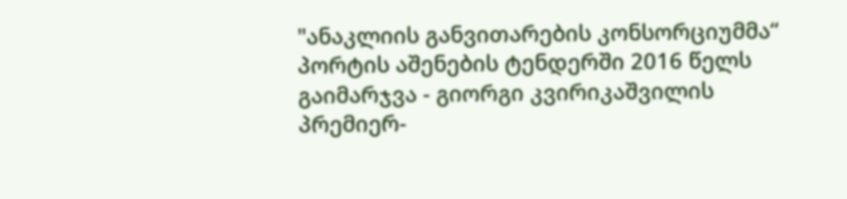"ანაკლიის განვითარების კონსორციუმმა“ პორტის აშენების ტენდერში 2016 წელს გაიმარჯვა - გიორგი კვირიკაშვილის პრემიერ-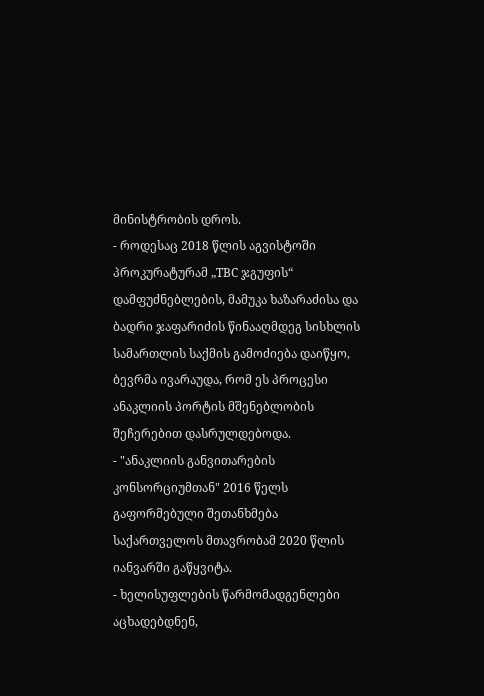მინისტრობის დროს.
- როდესაც 2018 წლის აგვისტოში პროკურატურამ „TBC ჯგუფის“ დამფუძნებლების, მამუკა ხაზარაძისა და ბადრი ჯაფარიძის წინააღმდეგ სისხლის სამართლის საქმის გამოძიება დაიწყო, ბევრმა ივარაუდა, რომ ეს პროცესი ანაკლიის პორტის მშენებლობის შეჩერებით დასრულდებოდა.
- "ანაკლიის განვითარების კონსორციუმთან" 2016 წელს გაფორმებული შეთანხმება საქართველოს მთავრობამ 2020 წლის იანვარში გაწყვიტა.
- ხელისუფლების წარმომადგენლები აცხადებდნენ,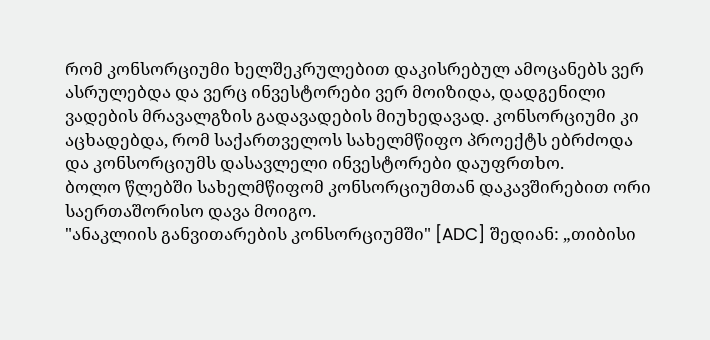რომ კონსორციუმი ხელშეკრულებით დაკისრებულ ამოცანებს ვერ ასრულებდა და ვერც ინვესტორები ვერ მოიზიდა, დადგენილი ვადების მრავალგზის გადავადების მიუხედავად. კონსორციუმი კი აცხადებდა, რომ საქართველოს სახელმწიფო პროექტს ებრძოდა და კონსორციუმს დასავლელი ინვესტორები დაუფრთხო.
ბოლო წლებში სახელმწიფომ კონსორციუმთან დაკავშირებით ორი საერთაშორისო დავა მოიგო.
"ანაკლიის განვითარების კონსორციუმში" [ADC] შედიან: „თიბისი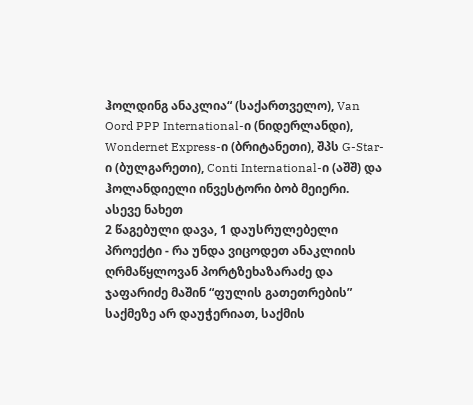ჰოლდინგ ანაკლია“ (საქართველო), Van Oord PPP International-ი (ნიდერლანდი), Wondernet Express-ი (ბრიტანეთი), შპს G-Star-ი (ბულგარეთი), Conti International-ი (აშშ) და ჰოლანდიელი ინვესტორი ბობ მეიერი.
ასევე ნახეთ
2 წაგებული დავა, 1 დაუსრულებელი პროექტი - რა უნდა ვიცოდეთ ანაკლიის ღრმაწყლოვან პორტზეხაზარაძე და ჯაფარიძე მაშინ “ფულის გათეთრების” საქმეზე არ დაუჭერიათ, საქმის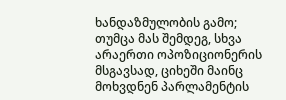ხანდაზმულობის გამო; თუმცა მას შემდეგ, სხვა არაერთი ოპოზიციონერის მსგავსად, ციხეში მაინც მოხვდნენ პარლამენტის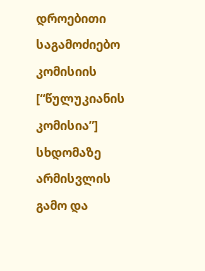დროებითი საგამოძიებო კომისიის [“წულუკიანის კომისია”] სხდომაზე არმისვლის გამო და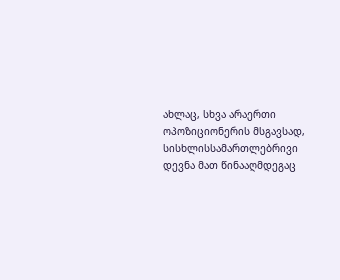ახლაც, სხვა არაერთი ოპოზიციონერის მსგავსად, სისხლისსამართლებრივი დევნა მათ წინააღმდეგაც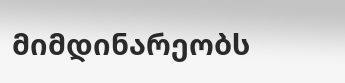მიმდინარეობს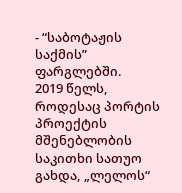- “საბოტაჟის საქმის” ფარგლებში.
2019 წელს, როდესაც პორტის პროექტის მშენებლობის საკითხი სათუო გახდა, „ლელოს“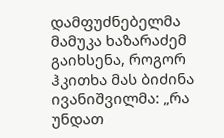დამფუძნებელმა მამუკა ხაზარაძემ გაიხსენა, როგორ ჰკითხა მას ბიძინა ივანიშვილმა: „რა უნდათ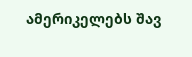ამერიკელებს შავ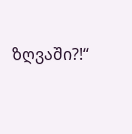ზღვაში?!“